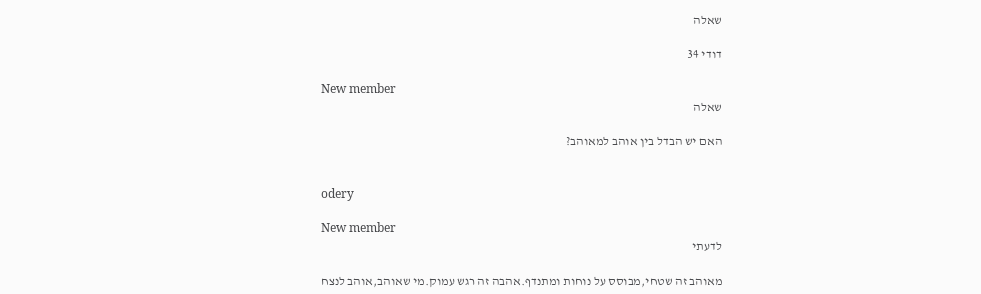שאלה

דודי 34

New member
שאלה

האם יש הבדל בין אוהב למאוהב?


odery

New member
לדעתי

מאוהב זה שטחי,מבוסס על נוחות ומתנדף.אהבה זה רגש עמוק.מי שאוהב,אוהב לנצח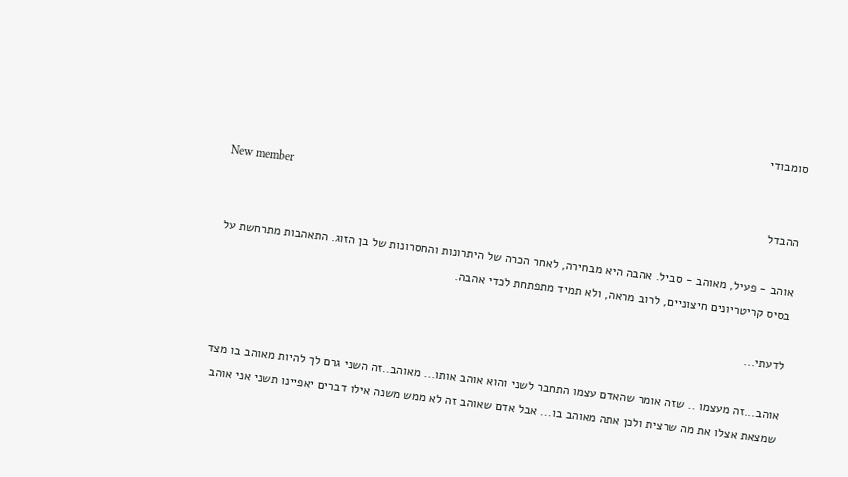סומבודי

New member
ההבדל

אוהב - פעיל, מאוהב - סביל. אהבה היא מבחירה, לאחר הכרה של היתרונות והחסרונות של בן הזוג. התאהבות מתרחשת על בסיס קריטריונים חיצוניים, לרוב מראה, ולא תמיד מתפתחת לכדי אהבה.

לדעתי...

אוהב...זה מעצמו .. שזה אומר שהאדם עצמו התחבר לשני והוא אוהב אותו... מאוהב..זה השני גרם לך להיות מאוהב בו מצד שמצאת אצלו את מה שרצית ולכן אתה מאוהב בו... אבל אדם שאוהב זה לא ממש משנה אילו דברים יאפיינו תשני אני אוהב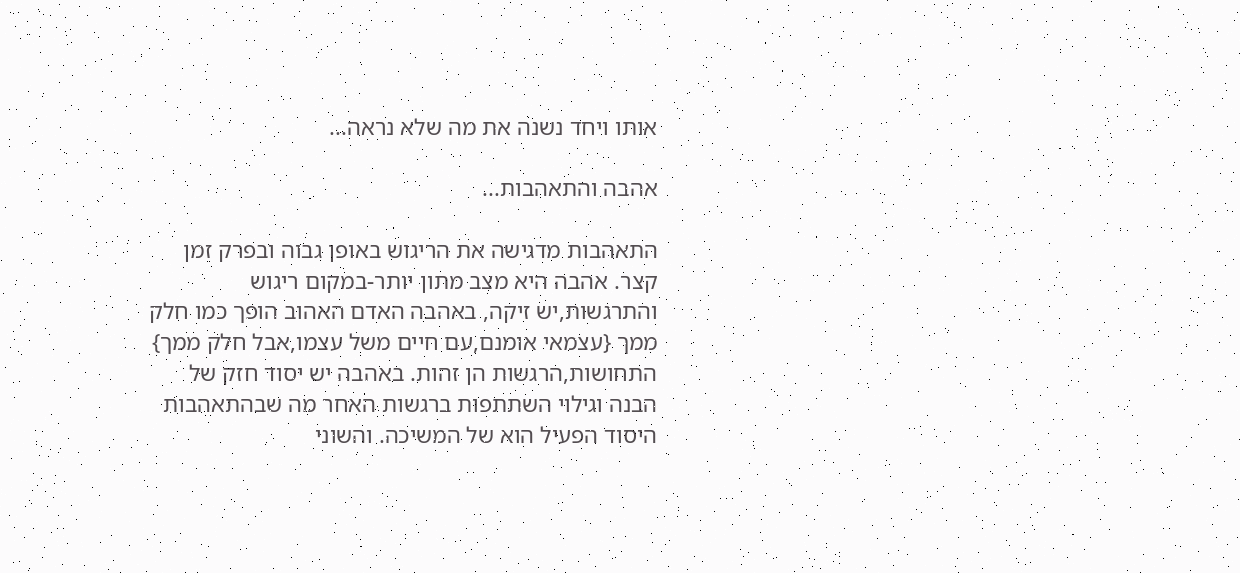אותו ויחד נשנה את מה שלא נראה...

אהבה והתאהבות...

התאהבות מדגישה את הריגוש באופן גבוה ובפרק זמן קצר. אהבה היא מצב מתון יותר-במקום ריגוש והתרגשות,יש זיקה, באהבה האדם האהוב הופך כמו חלק ממך {עצמאי אומנם,עם חיים משל עצמו,אבל חלק ממך} התחושות,הרגשות הן זהות. באהבה יש יסוד חזק של הבנה וגילוי השתתפות ברגשות האחר מה שבהתאהבות היסוד הפעיל הוא של המשיכה. והשוני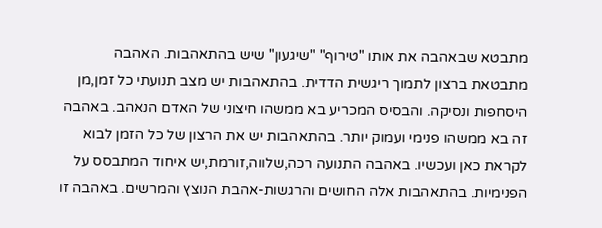מתבטא שבאהבה את אותו "טירוף" "שיגעון" שיש בהתאהבות. האהבה מתבטאת ברצון לתמוך ריגשית הדדית. בהתאהבות יש מצב תנועתי כל זמן,מן היסחפות ונסיקה. והבסיס המכריע בא ממשהו חיצוני של האדם הנאהב. באהבה זה בא ממשהו פנימי ועמוק יותר. בהתאהבות יש את הרצון של כל הזמן לבוא לקראת כאן ועכשיו. באהבה התנועה רכה,שלווה,זורמת,יש איחוד המתבסס על הפנימיות. בהתאהבות אלה החושים והרגשות-אהבת הנוצץ והמרשים. באהבה זו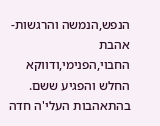הנפש,הנמשה והרגשות-אהבת החבוי,הפנימי,ודווקא החלש והפגיע ששם. בהתאהבות העלי'ה חדה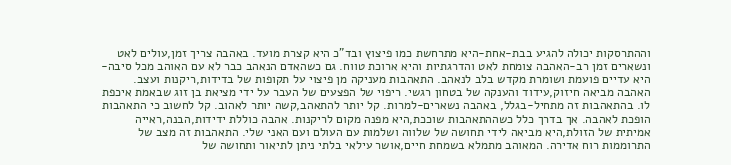וההתרסקות יכולה להגיע בבת-אחת-היא מתרחשת כמו פיצוץ ובד"כ היא קצרת מועד. באהבה צריך זמן,עולים לאט ונשארים זמן רב-האהבה צומחת לאט והדרגתיות והיא ארוכת טווח. גם כשהאדם הנאהב כבר לא עם האוהב מכל סיבה-היא עדיים פועמת ושומרת מקדש בלב לנאהב. התאהבות מעניקה מן פיצוי על תקופות של בדידות,ריקנות ועצב. האהבה מביאה חיזוק,עידוד והענקה של בטחון רגשי. ריפוי של הפצעים של העבר על ידי מציאת בן זוג שבאמת איכפת לו. בהתאהבות זה מתחיל-בגלל, באהבה נשארים-למרות. קל יותר להתאהב,קשה יותר לאהוב. קל לחשוב כי התאהבות הופכת לאהבה. אך בדרך כלל כשההתאהבות שוככת,היא מפנה מקום לריקנות. אהבה כוללת ידידות,הבנה,ראייה אמיתית של הזולת,היא מביאה לידי תחושה של שלווה ושלמות עם העולם ועם האני שלי. התאהבות זה מצב של התרוממות רוח אדירה. המאוהב מתמלא בשמחת חיים,אושר עילאי בלתי ניתן לתיאור ותחושה של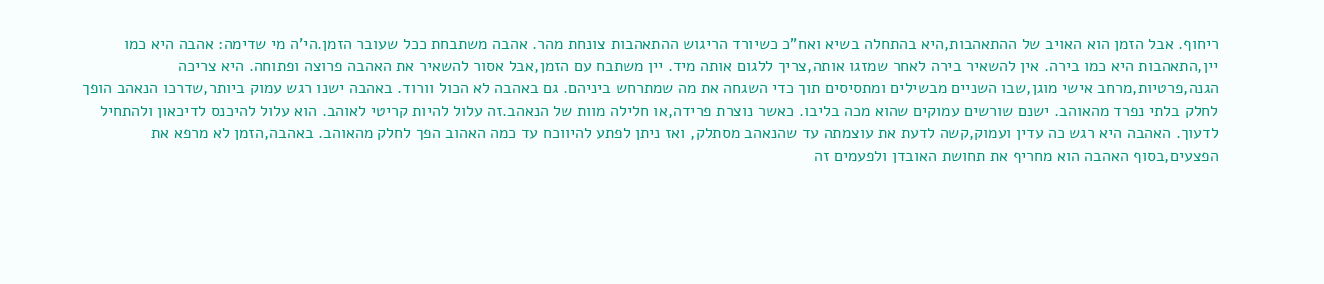ריחוף. אבל הזמן הוא האויב של ההתאהבות,היא בהתחלה בשיא ואח"כ כשיורד הריגוש ההתאהבות צונחת מהר. אהבה משתבחת ככל שעובר הזמן.הי'ה מי שדימה: אהבה היא כמו יין,התאהבות היא כמו בירה. אין להשאיר בירה לאחר שמזגו אותה,צריך ללגום אותה מיד. יין משתבח עם הזמן,אבל אסור להשאיר את האהבה פרוצה ופתוחה. היא צריכה הגנה,פרטיות,מרחב אישי מוגן,שבו השניים מבשילים ומתסיסים תוך כדי השגחה את מה שמתרחש ביניהם. גם באהבה לא הכול וורוד. באהבה ישנו רגש עמוק ביותר,שדרכו הנאהב הופך לחלק בלתי נפרד מהאוהב. ישנם שורשים עמוקים שהוא מכה בליבו. כאשר נוצרת פרידה,או חלילה מוות של הנאהב.זה עלול להיות קריטי לאוהב. הוא עלול להיכנס לדיכאון ולהתחיל לדעוך. האהבה היא רגש כה עדין ועמוק,קשה לדעת את עוצמתה עד שהנאהב מסתלק, ואז ניתן לפתע להיווכח עד כמה האהוב הפך לחלק מהאוהב. באהבה,הזמן לא מרפא את הפצעים,בסוף האהבה הוא מחריף את תחושת האובדן ולפעמים זה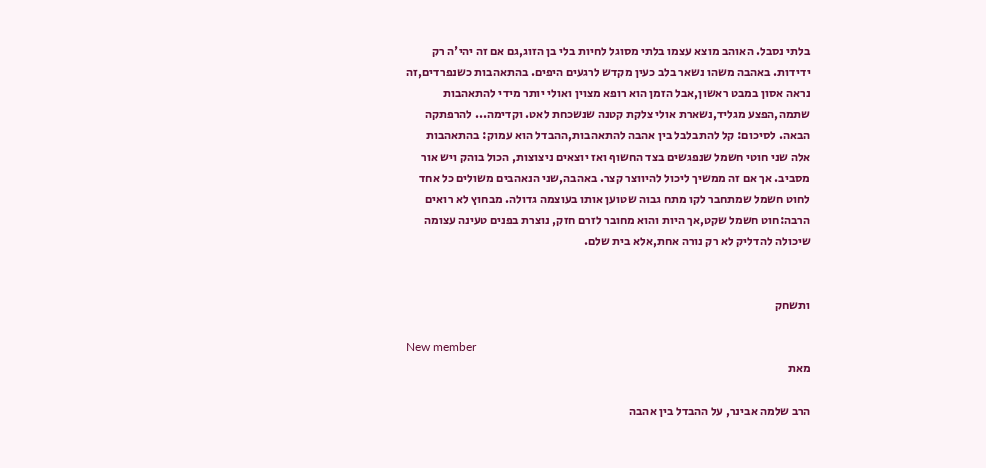בלתי נסבל. האוהב מוצא עצמו בלתי מסוגל לחיות בלי בן הזוג,גם אם זה יהי'ה רק ידידות. באהבה משהו נשאר בלב כעין מקדש לרגעים היפים. בהתאהבות כשנפרדים,זה נראה אסון במבט ראשון,אבל הזמן הוא רופא מצוין ואולי יותר מידי להתאהבות שתמה,הפצע מגליד,נשארת אולי צלקת קטנה שנשכחת לאט. וקדימה... להרפתקה הבאה. לסיכום: קל להתבלבל בין אהבה להתאהבות,ההבדל הוא עמוק: בהתאהבות אלה שני חוטי חשמל שנפגשים בצד החשוף ואז יוצאים ניצוצות, הכול בוהק ויש אור מסביב. אך אם זה ממשיך ליכול להיווצר קצר. באהבה,שני הנאהבים משולים כל אחד לחוט חשמל שמתחבר לקו מתח גבוה שטוען אותו בעוצמה גדולה. מבחוץ לא רואים הרבה:חוט חשמל שקט,אך היות והוא מחובר לזרם חזק, נוצרת בפנים טעינה עצומה שיכולה להדליק לא רק נורה אחת,אלא בית שלם.


ותשחק

New member
מאת

הרב שלמה אבינר, על ההבדל בין אהבה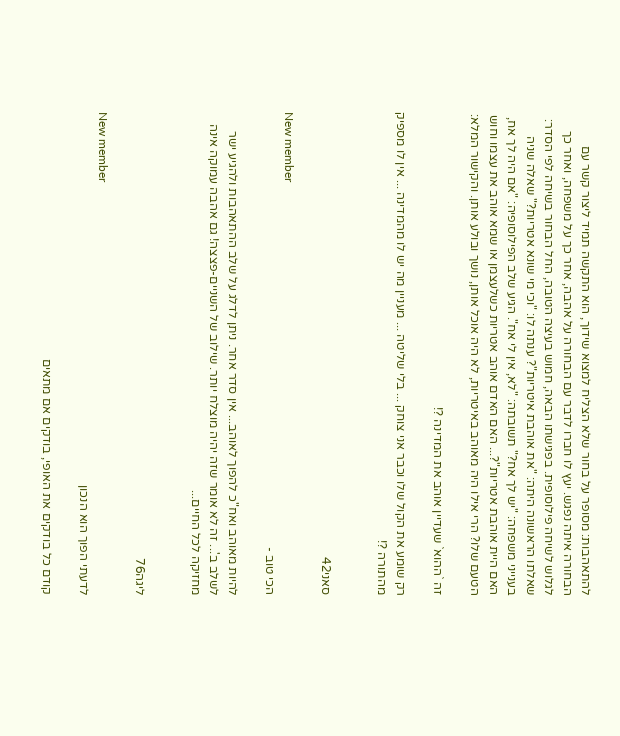להתאהבות: מסופר על בחור שלא הצליח למצוא שידוך, הוא התקשה תמיד ליצור קשר עם הבחורה איתה נפגש. יעץ לו חברו לדבר עם הבחורה על אהבה, אחר כך על משפחה, ואחר כך לגלוש לשיחה פילוסופית. בפגישתו הבאה, חמוש בעיצה הטובה, החל הבחור בשיחה לפי הסדר: שאלתו הראשונה היתה: "את אוהבת איטריות"? ענתה לו: "וכי מי שונא אטריות?" שאלה שניה בענייני משפחה: "יש לך אח?" תשובתה: "לא, אין לי אח". הגיע שלב הפילוסופיה: "אם היה לך אח, האם היית אוהבת אטריות"?... האם האדם אוהב אטריות כשלעצמן או שמא אוהב את עצמו וחוש הטעם שלו? הרי אילו היה מאוהב באיטריות, לא היה אוכל אותן, נושך ובולע אותן. והקישור המלא:

זה `ההוא` שעדיין אוהב את המדינה ?!

רק שומע את הקול שלו וכבר אני צוחק ... בלי שליטה ... מעניין מה יש לו מהמדינה ... אין לו מספיק מהתורה ?!


סאני42

New member
הכי טוב -

להיות מאוהב ואח"כ להפוך לאוהב... אין סדר אחר. ניתן לדלג על שלב ההתאהבות ולהגיע ישר לשלב ב'... זה לא אומר שזה יהיה מוצלח יותר. שילוב של השניים-פצצה! גם אהבה עמוקה אינה מחזיקה לכל החיים...


ליגה76

New member
לדעתי הפוך הוא הנכון

קודם כל בודקים את האופי, בודקים אם מתאים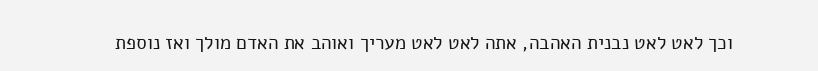וכך לאט לאט נבנית האהבה, אתה לאט לאט מעריך ואוהב את האדם מולך ואז נוספת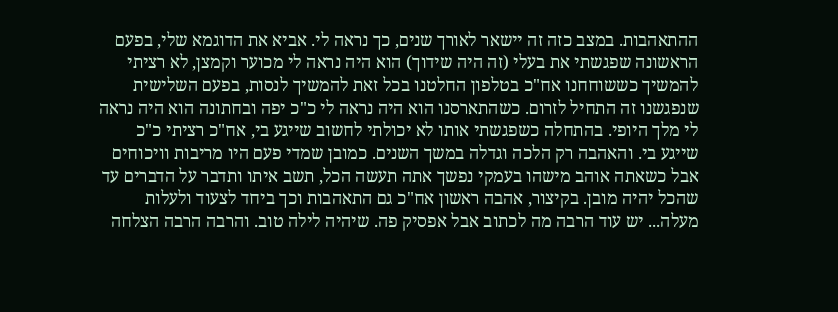ההתאהבות. במצב כזה זה יישאר לאורך שנים, כך נראה לי. אביא את הדוגמא שלי, בפעם הראשונה שפגשתי את בעלי (זה היה שידוך) הוא היה נראה לי מכוער וקמצן, לא רציתי להמשיך כששוחחנו אח"כ בטלפון החלטנו בכל זאת להמשיך לנסות, בפעם השלישית שנפגשנו זה התחיל לזרום. כשהתארסנו הוא היה נראה לי כ"כ יפה ובחתונה הוא היה נראה לי מלך היופי. בהתחלה כשפגשתי אותו לא יכולתי לחשוב שייגע בי, אח"כ רציתי כ"כ שייגע בי. והאהבה רק הלכה וגדלה במשך השנים. כמובן שמדי פעם היו מריבות וויכוחים אבל כשאתה אוהב מישהו בעמקי נפשך אתה תעשה הכל, תשב איתו ותדבר על הדברים עד שהכל יהיה מובן. בקיצור, אהבה ראשון אח"כ גם התאהבות וכך ביחד לצעוד ולעלות מעלה... יש עוד הרבה מה לכתוב אבל אפסיק פה. שיהיה לילה טוב. והרבה הרבה הצלחה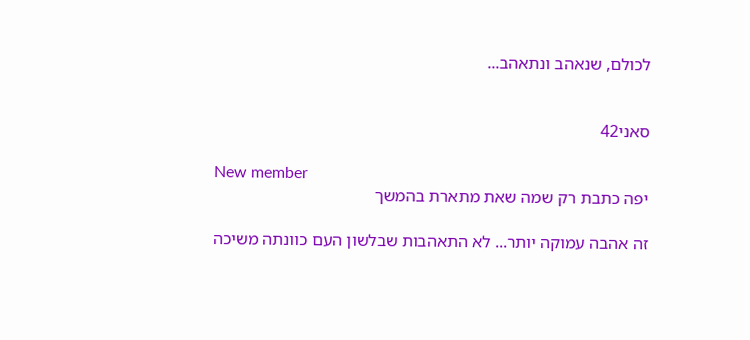לכולם, שנאהב ונתאהב...


סאני42

New member
יפה כתבת רק שמה שאת מתארת בהמשך

זה אהבה עמוקה יותר... לא התאהבות שבלשון העם כוונתה משיכה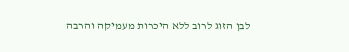לבן הזוג לרוב ללא היכרות מעמיקה והרבה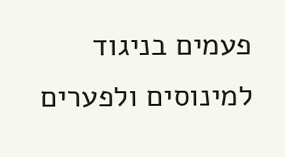פעמים בניגוד למינוסים ולפערים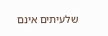שלעיתים אינם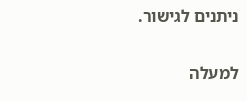ניתנים לגישור.

למעלה